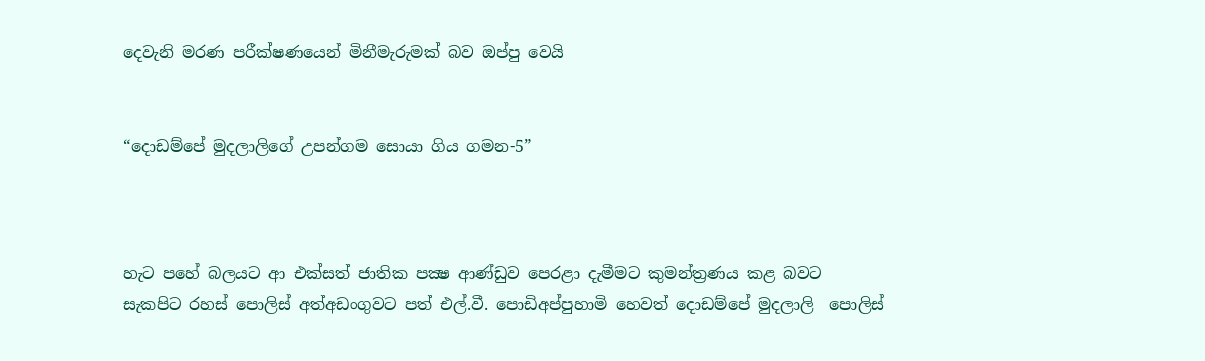දෙවැනි මරණ පරීක්ෂණයෙන් මිනීමැරුමක් බව ඔප්පු වෙයි


“දොඩම්පේ මුදලාලිගේ උපන්ගම සොයා ගිය ගමන-5”



හැට පහේ බලයට ආ එක්සත් ජාතික පක්‍ෂ ආණ්ඩුව පෙරළා දැමීමට කුමන්ත්‍රණය කළ බවට සැකපිට රහස් පොලිස් අත්අඩංගුවට පත් එල්.වී. පොඩිඅප්පුහාමි හෙවත් දොඩම්පේ මුදලාලි  පොලිස්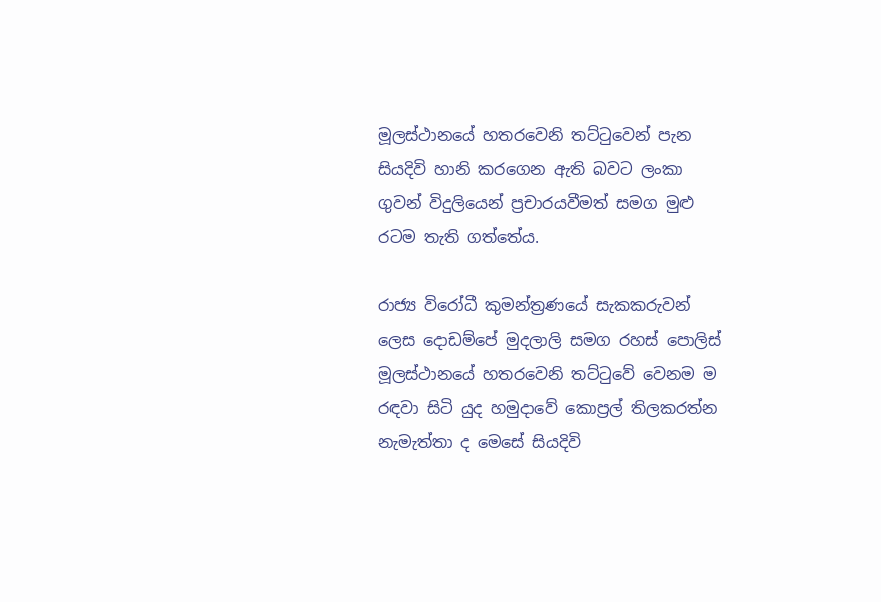මූලස්ථානයේ හතරවෙනි තට්ටුවෙන් පැන සියදිවි හානි කරගෙන ඇති බවට ලංකා ගුවන් විදුලියෙන් ප්‍රචාරයවීමත් සමග මුළු රටම තැති ගත්තේය.

රාජ්‍ය විරෝධී කුමන්ත්‍රණයේ සැකකරුවන් ලෙස දොඩම්පේ මුදලාලි සමග රහස් පොලිස් මූලස්ථානයේ හතරවෙනි තට්ටුවේ වෙනම ම රඳවා සිටි යුද හමුදාවේ කොප්‍රල් තිලකරත්න නැමැත්තා ද මෙසේ සියදිවි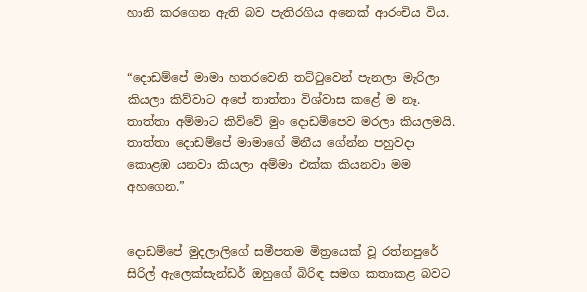හානි කරගෙන ඇති බව පැතිරගිය අනෙක් ආරංචිය විය.


“දොඩම්පේ මාමා හතරවෙනි තට්ටුවෙන් පැනලා මැරිලා කියලා කිව්වාට අපේ තාත්තා විශ්වාස කළේ ම නෑ. තාත්තා අම්මාට කිව්වේ මුං දොඩම්පෙව මරලා කියලමයි. තාත්තා දොඩම්පේ මාමාගේ මිනීය ගේන්න පහුවදා කොළඹ යනවා කියලා අම්මා එක්ක කියනවා මම අහගෙන.”


දොඩම්පේ මුදලාලිගේ සමීපතම මිත්‍රයෙක් වූ රත්නපුරේ සිරිල් ඇලෙක්සැන්ඩර් ඔහුගේ බිරිඳ සමග කතාකළ බවට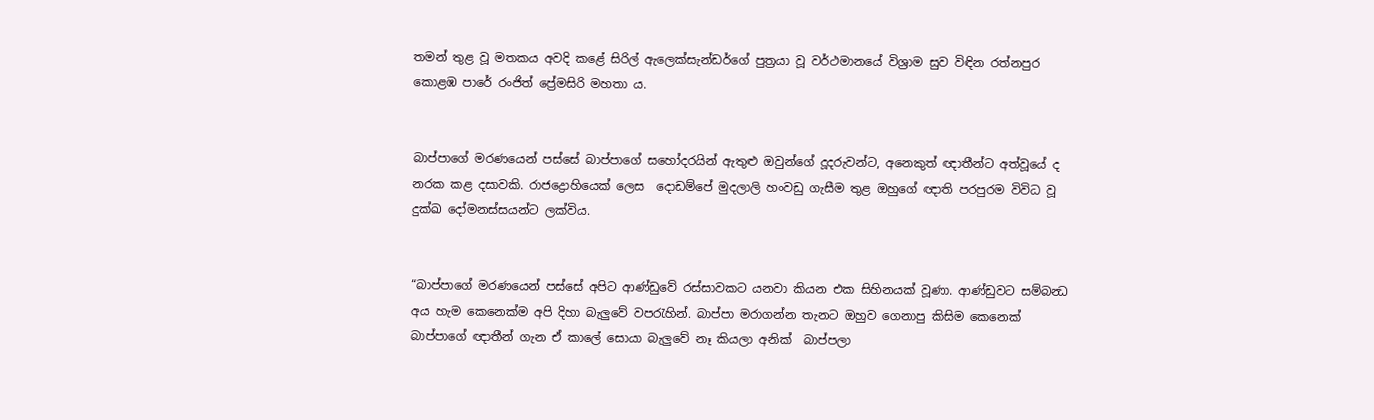තමන් තුළ වූ මතකය අවදි කළේ සිරිල් ඇලෙක්සැන්ඩර්ගේ පුත්‍රයා වූ වර්ථමානයේ විශ්‍රාම සුව විඳින රත්නපුර කොළඹ පාරේ රංජිත් ප්‍රේමසිරි මහතා ය.


බාප්පාගේ මරණයෙන් පස්සේ බාප්පාගේ සහෝදරයින් ඇතුළු ඔවුන්ගේ දූදරුවන්ට, අනෙකුත් ඥාතීන්ට අත්වූයේ ද නරක කළ දසාවකි. රාජද්‍රොහියෙක් ලෙස  දොඩම්පේ මුදලාලි හංවඩු ගැසීම තුළ ඔහුගේ ඥාති පරපුරම විවිධ වූ දුක්ඛ දෝමනස්සයන්ට ලක්විය.


“බාප්පාගේ මරණයෙන් පස්සේ අපිට ආණ්ඩුවේ රස්සාවකට යනවා කියන එක සිහිනයක් වූණා. ආණ්ඩුවට සම්බන්‍ධ අය හැම කෙනෙක්ම අපි දිහා බැලුවේ වපරැහින්. බාප්පා මරාගන්න තැනට ඔහුව ගෙනාපු කිසිම කෙනෙක් බාප්පාගේ ඥාතීන් ගැන ඒ කාලේ සොයා බැලුවේ නෑ කියලා අනික්  බාප්පලා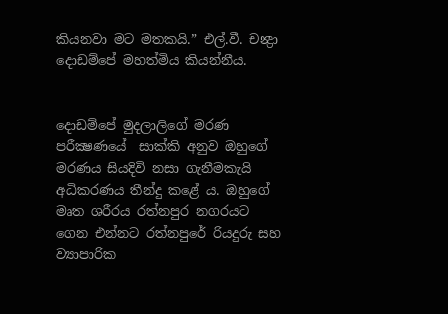කියනවා මට මතකයි.” එල්.වී. චන්‍ද්‍රා දොඩම්පේ මහත්මිය කියන්නීය.


දොඩම්පේ මුදලාලිගේ මරණ පරීක්‍ෂණයේ  සාක්කි අනුව ඔහුගේ මරණය සියදිවි නසා ගැනීමකැයි අධිකරණය තීන්දු කළේ ය. ඔහුගේ මෘත ශරීරය රත්නපුර නගරයට ගෙන එන්නට රත්නපුරේ රියදුරු සහ ව්‍යාපාරික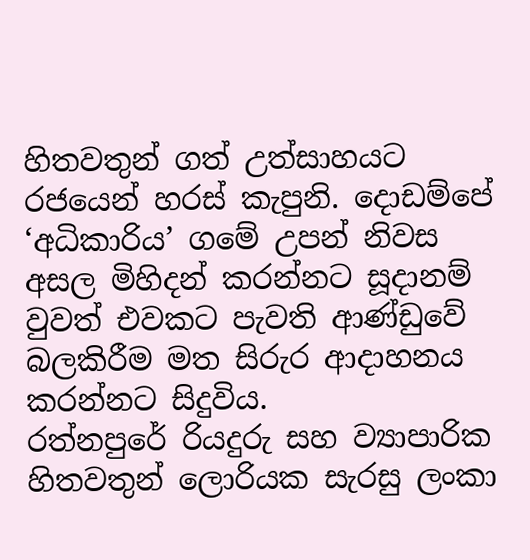හිතවතුන් ගත් උත්සාහයට රජයෙන් හරස් කැපුනි. දොඩම්පේ ‘අධිකාරිය’ ගමේ උපන් නිවස අසල මිහිදන් කරන්නට සූදානම් වුවත් එවකට පැවති ආණ්ඩුවේ බලකිරීම මත සිරුර ආදාහනය කරන්නට සිදුවිය.
රත්නපුරේ රියදුරු සහ ව්‍යාපාරික හිතවතුන් ලොරියක සැරසු ලංකා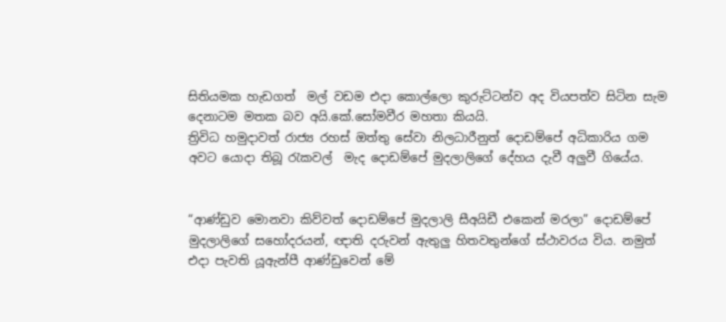සිතියමක හැඩගත්  මල් වඩම එදා කොල්ලො කුරුට්ටන්ව අද වියපත්ව සිටින සැම දෙනාටම මතක බව අයි.කේ.සෝමවීර මහතා කියයි.
ත්‍රිවිධ හමුදාවත් රාජ්‍ය රහස් ඔත්තු සේවා නිලධාරීනුත් දොඩම්පේ අධිකාරිය ගම අවට යොදා තිබූ රැකවල්  මැද දොඩම්පේ මුදලාලිගේ දේහය දැවී අලුවී ගියේය.


“ආණ්ඩුව මොනවා කිව්වත් දොඩම්පේ මුදලාලි සීඅයිඩී එකෙන් මරලා” දොඩම්පේ මුදලාලිගේ සහෝදරයන්, ඥාති දරුවන් ඇතුලු හිතවතුන්ගේ ස්ථාවරය විය. නමුත් එදා පැවති යූඇන්පී ආණ්ඩුවෙන් මේ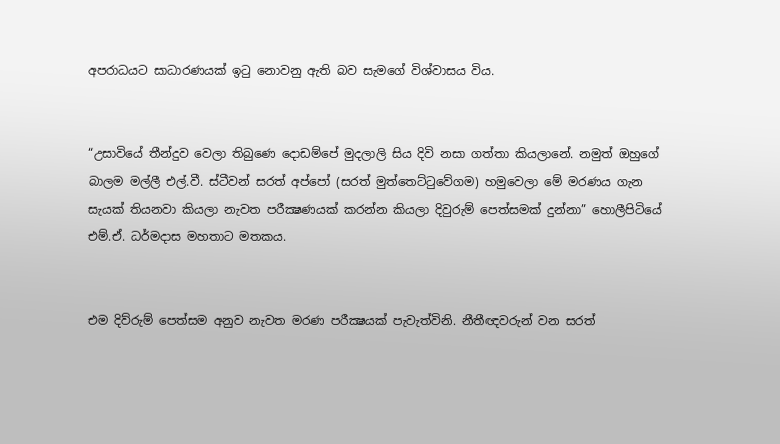අපරාධයට සාධාරණයක් ඉටු නොවනු ඇති බව සැමගේ විශ්වාසය විය.


“උසාවියේ තීන්දුව වෙලා තිබුණෙ දොඩම්පේ මුදලාලි සිය දිවි නසා ගත්තා කියලානේ. නමුත් ඔහුගේ බාලම මල්ලී එල්.වී. ස්ටීවන් සරත් අප්පෝ (සරත් මුත්තෙට්ටුවේගම) හමුවෙලා මේ මරණය ගැන සැයක් තියනවා කියලා නැවත පරීක්‍ෂණයක් කරන්න කියලා දිවුරුම් පෙත්සමක් දුන්නා” හොලීපිටියේ එම්.ඒ. ධර්මදාස මහතාට මතකය.


එම දිව්රුම් පෙත්සම අනුව නැවත මරණ පරීක්‍ෂයක් පැවැත්විනි. නීතීඥවරුන් වන සරත්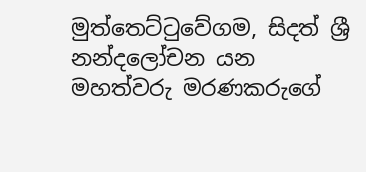මුත්තෙට්ටුවේගම, සිදත් ශ්‍රී නන්දලෝචන යන මහත්වරු මරණකරුගේ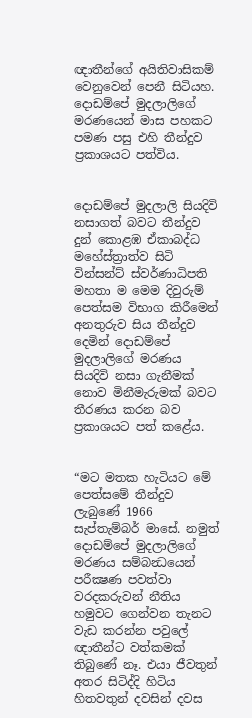ඥාතීන්ගේ අයිතිවාසිකම් වෙනුවෙන් පෙනී සිටියහ. දොඩම්පේ මුදලාලිගේ මරණයෙන් මාස පහකට පමණ පසු එහි තීන්දුව ප්‍රකාශයට පත්විය.


දොඩම්පේ මුදලාලි සියදිවි නසාගත් බවට තීන්දුව දුන් කොළඹ ඒකාබද්ධ මහේස්ත්‍රාත්ව සිටි වින්සන්ට් ස්වර්ණාධිපති මහතා ම මෙම දිවුරුම් පෙත්සම විභාග කිරීමෙන් අනතුරුව සිය තීන්දුව දෙමින් දොඩම්පේ මුදලාලිගේ මරණය සියදිවි නසා ගැනීමක් නොව මිනීමැරුමක් බවට තීරණය කරන බව ප්‍රකාශයට පත් කළේය.


“මට මතක හැටියට මේ පෙත්සමේ තීන්දුව ලැබුණේ 1966 සැප්තැම්බර් මාසේ. නමුත් දොඩම්පේ මුදලාලිගේ මරණය සම්බන්‍ධයෙන් පරීක්‍ෂණ පවත්වා වරදකරුවන් නීතිය හමුවට ගෙන්වන තැනට වැඩ කරන්න පවුලේ ඥාතීන්ට වත්කමක් තිබුණේ නෑ. එයා ජීවතුන් අතර සිටිද්දි හිටිය හිතවතුන් දවසින් දවස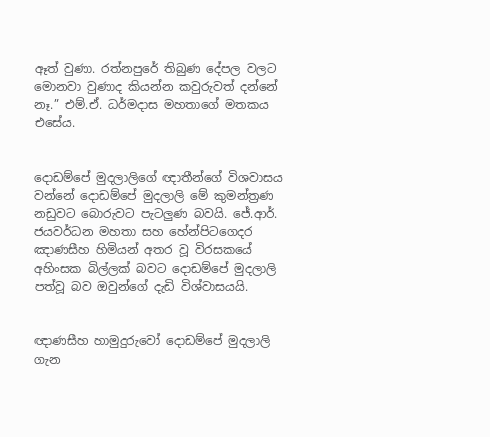ඈත් වුණා. රත්නපුරේ තිබුණ දේපල වලට මොනවා වුණාද කියන්න කවුරුවත් දන්නේ නෑ.” එම්.ඒ. ධර්මදාස මහතාගේ මතකය එසේය.


දොඩම්පේ මුදලාලිගේ ඥාතීන්ගේ විශවාසය වන්නේ දොඩම්පේ මුදලාලි මේ කුමන්ත්‍රණ නඩුවට බොරුවට පැටලුණ බවයි. ජේ.ආර්. ජයවර්ධන මහතා සහ හේන්පිටගෙදර ඤාණසීහ හිමියන් අතර වූ විරසකයේ අහිංසක බිල්ලක් බවට දොඩම්පේ මුදලාලි පත්වූ බව ඔවුන්ගේ දැඩි විශ්වාසයයි.


ඥාණසීහ හාමුදුරුවෝ දොඩම්පේ මුදලාලි ගැන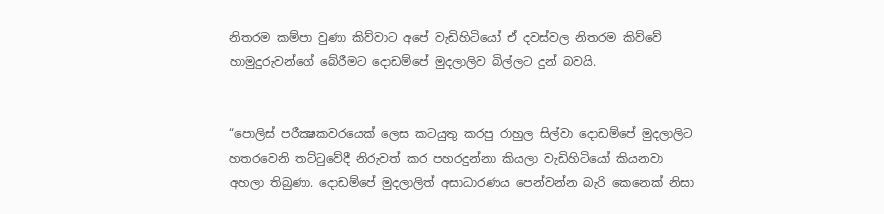නිතරම කම්පා වුණා කිව්වාට අපේ වැඩිහිටියෝ ඒ දවස්වල නිතරම කිව්වේ හාමුදුරුවන්ගේ බේරීමට දොඩම්පේ මුදලාලිව බිල්ලට දුන් බවයි.


“පොලිස් පරීක්‍ෂකවරයෙක් ලෙස කටයුතු කරපු රාහුල සිල්වා දොඩම්පේ මුදලාලිට හතරවෙනි තට්ටුවේදී නිරුවත් කර පහරදුන්නා කියලා වැඩිහිටියෝ කියනවා අහලා තිබුණා. දොඩම්පේ මුදලාලිත් අසාධාරණය පෙන්වන්න බැරි කෙනෙක් නිසා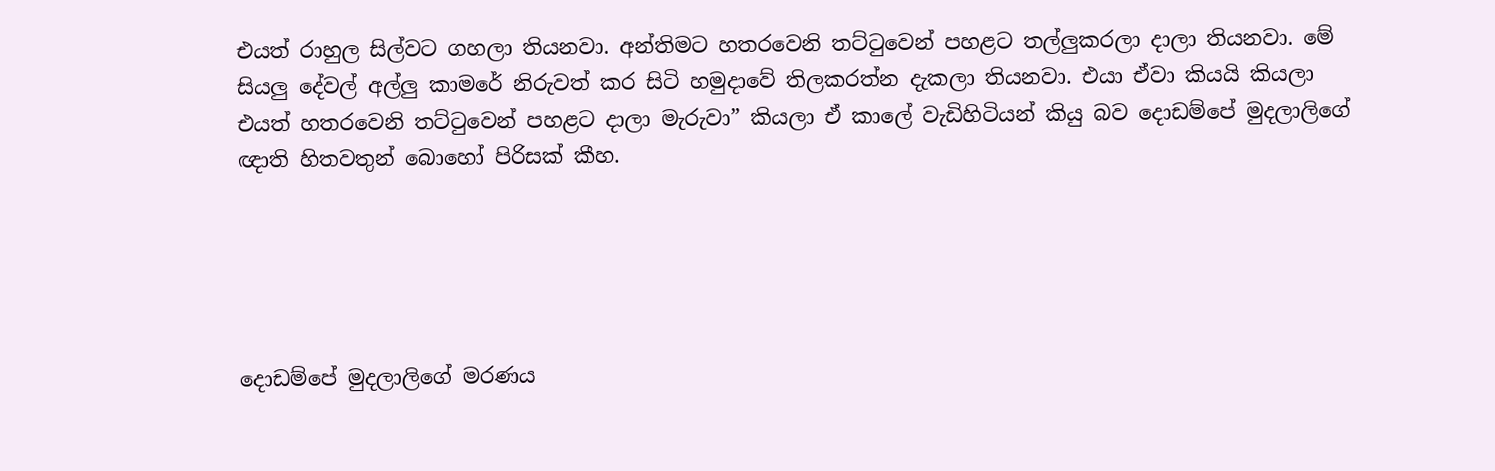එයත් රාහුල සිල්වට ගහලා තියනවා. අන්තිමට හතරවෙනි තට්ටුවෙන් පහළට තල්ලුකරලා දාලා තියනවා. මේ සියලු දේවල් අල්ලු කාමරේ නිරුවත් කර සිටි හමුදාවේ තිලකරත්න දැකලා තියනවා. එයා ඒවා කියයි කියලා එයත් හතරවෙනි තට්ටුවෙන් පහළට දාලා මැරුවා” කියලා ඒ කාලේ වැඩිහිටියන් කියු බව දොඩම්පේ මුදලාලිගේ ඥාති හිතවතුන් බොහෝ පිරිසක් කීහ.





දොඩම්පේ මුදලාලිගේ මරණය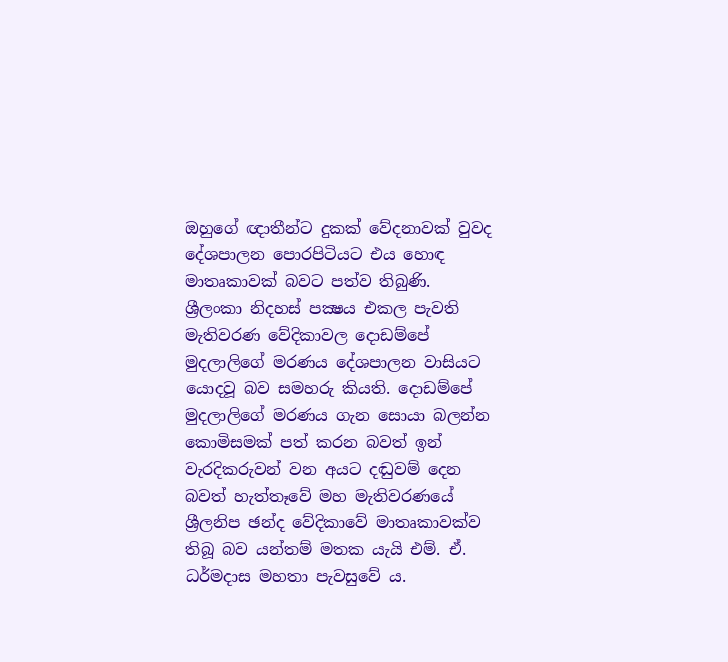ඔහුගේ ඥාතීන්ට දුකක් වේදනාවක් වුවද දේශපාලන පොරපිටියට එය හොඳ මාතෘකාවක් බවට පත්ව තිබුණි. ශ්‍රීලංකා නිදහස් පක්‍ෂය එකල පැවති මැතිවරණ වේදිකාවල දොඩම්පේ මුදලාලිගේ මරණය දේශපාලන වාසියට යොදවූ බව සමහරු කියති. දොඩම්පේ මුදලාලිගේ මරණය ගැන සොයා බලන්න කොමිසමක් පත් කරන බවත් ඉන් වැරදිකරුවන් වන අයට දඬුවම් දෙන බවත් හැත්තෑවේ මහ මැතිවරණයේ ශ්‍රීලනිප ඡන්ද වේදිකාවේ මාතෘකාවක්ව තිබූ බව යන්තම් මතක යැයි එම්. ඒ. ධර්මදාස මහතා පැවසුවේ ය.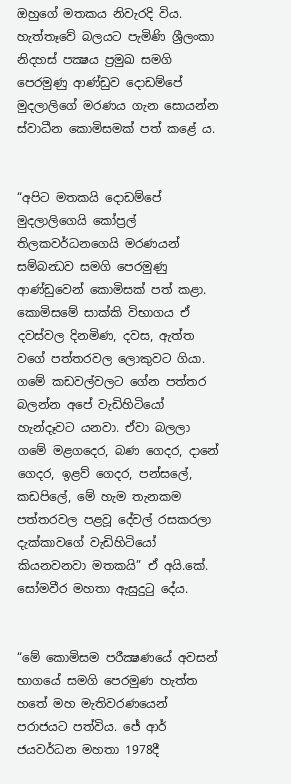ඔහුගේ මතකය නිවැරදි විය. හැත්තෑවේ බලයට පැමිණි ශ්‍රීලංකා නිදහස් පක්‍ෂය ප්‍රමුඛ සමගි පෙරමුණු ආණ්ඩුව දොඩම්පේ මුදලාලිගේ මරණය ගැන සොයන්න ස්වාධීන කොමිසමක් පත් කළේ ය.


“අපිට මතකයි දොඩම්පේ මුදලාලිගෙයි කෝප්‍රල් තිලකවර්ධනගෙයි මරණයන් සම්බන්‍ධව සමගි පෙරමුණු ආණ්ඩුවෙන් කොමිසක් පත් කළා. කොමිසමේ සාක්කි විභාගය ඒ දවස්වල දිනමිණ, දවස, ඇත්ත වගේ පත්තරවල ලොකුවට ගියා. ගමේ කඩවල්වලට ගේන පත්තර බලන්න අපේ වැඩිහිටියෝ හැන්දෑවට යනවා. ඒවා බලලා ගමේ මළගදෙර, බණ ගෙදර, දානේ ගෙදර, ඉළව් ගෙදර, පන්සලේ, කඩපිලේ, මේ හැම තැනකම පත්තරවල පළවූ දේවල් රසකරලා දැක්කාවගේ වැඩිහිටියෝ කියනවනවා මතකයි” ඒ අයි.කේ. සෝමවීර මහතා ඇසුදුටු දේය.


“මේ කොමිසම පරීක්‍ෂණයේ අවසන් භාගයේ සමගි පෙරමුණ හැත්ත හතේ මහ මැතිවරණයෙන් පරාජයට පත්විය. ජේ ආර් ජයවර්ධන මහතා 1978දී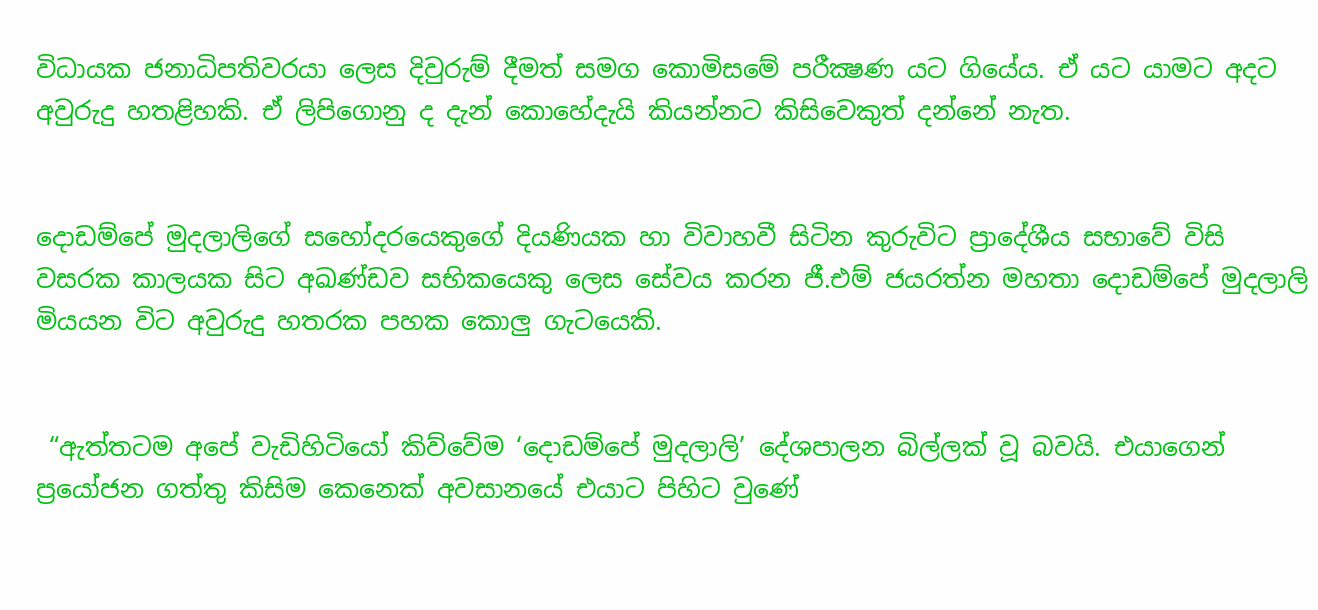විධායක ජනාධිපතිවරයා ලෙස දිවුරුම් දීමත් සමග කොමිසමේ පරීක්‍ෂණ යට ගියේය. ඒ යට යාමට අදට අවුරුදු හතළිහකි. ඒ ලිපිගොනු ද දැන් කොහේදැයි කියන්නට කිසිවෙකුත් දන්නේ නැත.


දොඩම්පේ මුදලාලිගේ සහෝදරයෙකුගේ දියණියක හා විවාහවී සිටින කුරුවිට ප්‍රාදේශීය සභාවේ විසි වසරක කාලයක සිට අඛණ්ඩව සභිකයෙකු ලෙස සේවය කරන ජී.එම් ජයරත්න මහතා දොඩම්පේ මුදලාලි මියයන විට අවුරුදු හතරක පහක කොලු ගැටයෙකි.


 “ඇත්තටම අපේ වැඩිහිටියෝ කිව්වේම ‘දොඩම්පේ මුදලාලි’ දේශපාලන බිල්ලක් වූ බවයි. එයාගෙන් ප්‍රයෝජන ගත්තු කිසිම කෙනෙක් අවසානයේ එයාට පිහිට වුණේ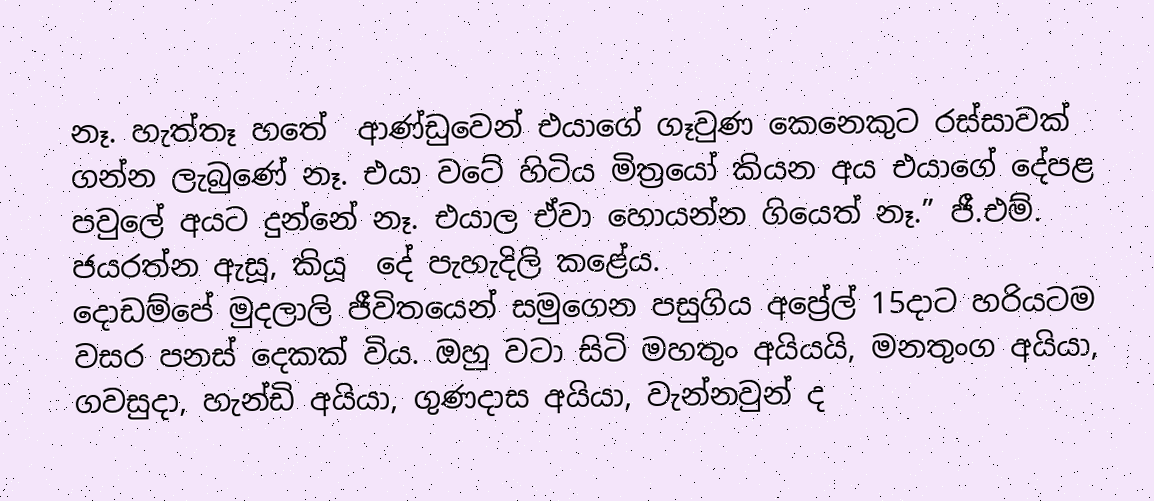නෑ. හැත්තෑ හතේ  ආණ්ඩුවෙන් එයාගේ ගෑවුණ කෙනෙකුට රස්සාවක් ගන්න ලැබුණේ නෑ. එයා වටේ හිටිය මිත්‍රයෝ කියන අය එයාගේ දේපළ පවුලේ අයට දුන්නේ නෑ. එයාල ඒවා හොයන්න ගියෙත් නෑ.” ජී.එම්. ජයරත්න ඇසූ, කියූ  දේ පැහැදිලි කළේය.
දොඩම්පේ මුදලාලි ජීවිතයෙන් සමුගෙන පසුගිය අප්‍රේල් 15දාට හරියටම වසර පනස් දෙකක් විය. ඔහු වටා සිටි මහතුං අයියයි, මනතුංග අයියා, ගවසුදා, හැන්ඩි අයියා, ගුණදාස අයියා, වැන්නවුන් ද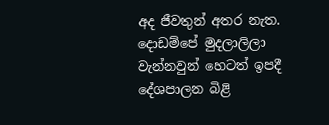අද ජීවතුන් අතර නැත. දොඩම්පේ මුදලාලිලා වැන්නවුන් හෙටත් ඉපදී දේශපාලන බිළි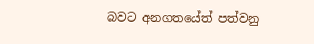බවට අනගතයේත් පත්වනු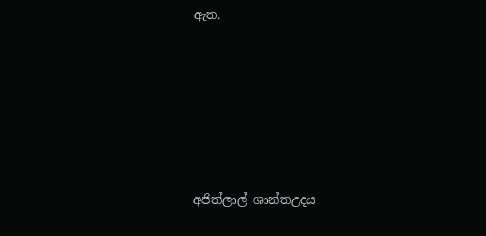ඇත.








අජිත්ලාල් ශාන්තඋදය